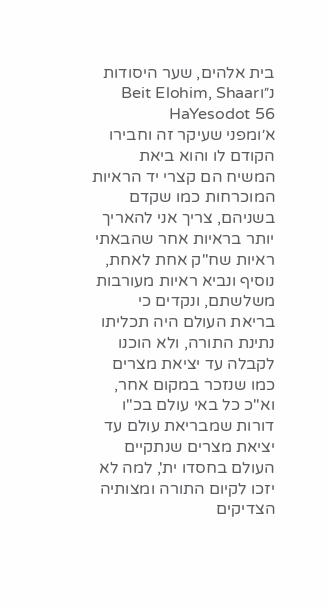בית אלהים, שער היסודות נ״וBeit Elohim, Shaar HaYesodot 56
א׳ומפני שעיקר זה וחבירו הקודם לו והוא ביאת המשיח הם קצרי יד הראיות המוכרחות כמו שקדם בשניהם, צריך אני להאריך יותר בראיות אחר שהבאתי ראיות שח"ק אחת לאחת, נוסיף ונביא ראיות מעורבות משלשתם, ונקדים כי בריאת העולם היה תכליתו נתינת התורה, ולא הוכנו לקבלה עד יציאת מצרים כמו שנזכר במקום אחר, וא"כ כל באי עולם בכ"ו דורות שמבריאת עולם עד יציאת מצרים שנתקיים העולם בחסדו ית', למה לא יזכו לקיום התורה ומצותיה הצדיקים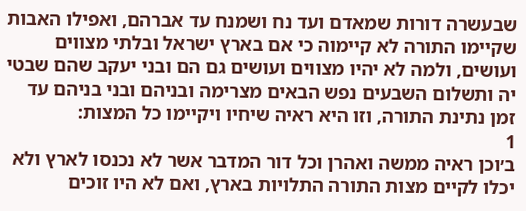שבעשרה דורות שמאדם ועד נח ושמנח עד אברהם, ואפילו האבות שקיימו התורה לא קיימוה כי אם בארץ ישראל ובלתי מצווים ועושים, ולמה לא יהיו מצווים ועושים גם הם ובני יעקב שהם שבטי יה ותשלום השבעים נפש הבאים מצרימה ובניהם ובני בניהם עד זמן נתינת התורה, וזו היא ראיה שיחיו ויקיימו כל המצות:
1
ב׳וכן ראיה ממשה ואהרן וכל דור המדבר אשר לא נכנסו לארץ ולא יכלו לקיים מצות התורה התלויות בארץ, ואם לא היו זוכים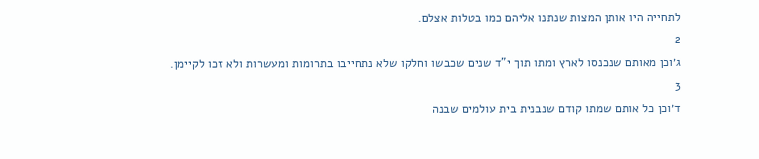לתחייה היו אותן המצות שנתנו אליהם כמו בטלות אצלם.
2
ג׳וכן מאותם שנכנסו לארץ ומתו תוך י"ד שנים שכבשו וחלקו שלא נתחייבו בתרומות ומעשרות ולא זכו לקיימן.
3
ד׳וכן כל אותם שמתו קודם שנבנית בית עולמים שבנה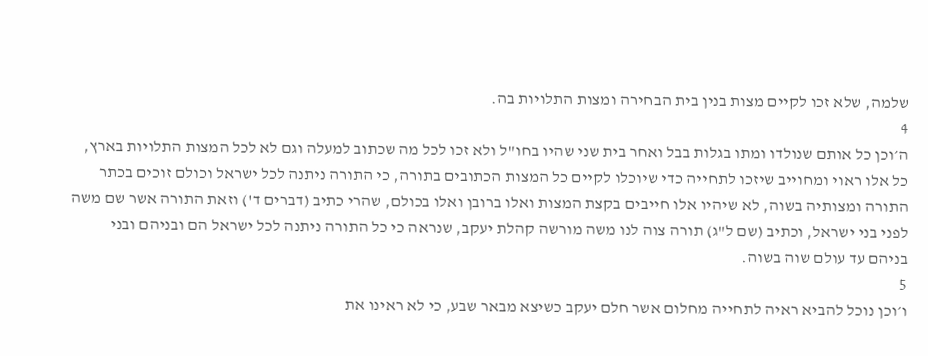שלמה, שלא זכו לקיים מצות בנין בית הבחירה ומצות התלויות בה.
4
ה׳וכן כל אותם שנולדו ומתו בגלות בבל ואחר בית שני שהיו בחו"ל ולא זכו לכל מה שכתוב למעלה וגם לא לכל המצות התלויות בארץ, כל אלו ראוי ומחוייב שיזכו לתחייה כדי שיוכלו לקיים כל המצות הכתובים בתורה, כי התורה ניתנה לכל ישראל וכולם זוכים בכתר התורה ומצותיה בשוה, לא שיהיו אלו חייבים בקצת המצות ואלו ברובן ואלו בכולם, שהרי כתיב (דברים ד') וזאת התורה אשר שם משה לפני בני ישראל, וכתיב (שם ל"ג) תורה צוה לנו משה מורשה קהלת יעקב, שנראה כי כל התורה ניתנה לכל ישראל הם ובניהם ובני בניהם עד עולם שוה בשוה.
5
ו׳וכן נוכל להביא ראיה לתחייה מחלום אשר חלם יעקב כשיצא מבאר שבע, כי לא ראינו את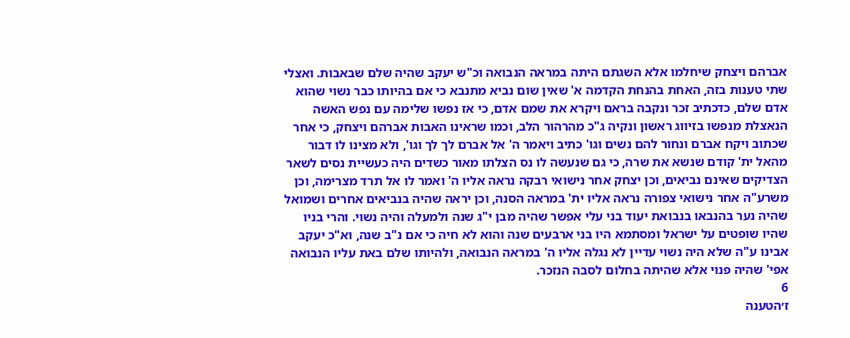אברהם ויצחק שיחלמו אלא השגתם היתה במראה הנבואה וכ"ש יעקב שהיה שלם שבאבות. ואצלי שתי טענות בזה, האחת בהנחת הקדמה א' שאין שום נביא מתנבא כי אם בהיותו כבר נשוי שהוא אדם שלם, כדכתיב זכר ונקבה בראם ויקרא את שמם אדם, כי אז נפשו שלימה עם נפש האשה הנאצלת מנפשו בזיווג ראשון ונקיה ג"כ מהרהור הלב, וכמו שראינו האבות אברהם ויצחק, כי אחר שכתוב ויקח אברם ונחור להם נשים וגו' כתיב ויאמר ה' אל אברם לך לך וגו', ולא מצינו לו דבור מהאל ית' קודם שנשא את שרה, כי גם שנעשה לו נס הצלתו מאור כשדים היה כעשיית נסים לשאר הצדיקים שאינם נביאים, וכן יצחק אחר נישואי רבקה נראה אליו ה' ואמר לו אל תרד מצרימה, וכן משרע"ה אחר נישואי צפורה נראה אליו ית' במראה הסנה, וכן יראה שהיה בנביאים אחרים ושמואל שהיה נער בהנבאו בנבואת יעוד בני עלי אפשר שהיה מבן י"ג שנה ולמעלה והיה נשוי. והרי בניו שהיו שופטים על ישראל ומסתמא היו בני ארבעים שנה והוא לא חיה כי אם נ"ב שנה, וא"כ יעקב אבינו ע"ה שלא היה נשוי עדיין לא נגלה אליו ה' במראה הנבואה, ולהיותו שלם באת עליו הנבואה אפי' שהיה פנוי אלא שהיתה בחלום לסבה הנזכר.
6
ז׳הטענה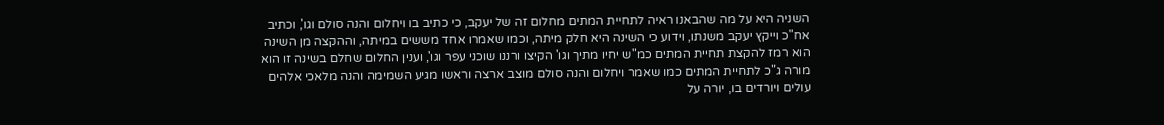השניה היא על מה שהבאנו ראיה לתחיית המתים מחלום זה של יעקב, כי כתיב בו ויחלום והנה סולם וגו', וכתיב אח"כ וייקץ יעקב משנתו, וידוע כי השינה היא חלק מיתה, וכמו שאמרו אחד מששים במיתה, וההקצה מן השינה הוא רמז להקצת תחיית המתים כמ"ש יחיו מתיך וגו' הקיצו ורננו שוכני עפר וגו', וענין החלום שחלם בשינה זו הוא מורה ג"כ לתחיית המתים כמו שאמר ויחלום והנה סולם מוצב ארצה וראשו מגיע השמימה והנה מלאכי אלהים עולים ויורדים בו, יורה על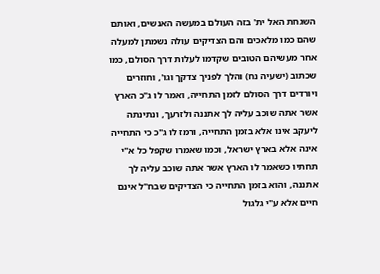השגחת האל ית' בזה העולם במעשה האנשים, ואותם שהם כמו מלאכים והם הצדיקים עולה נשמתן למעלה אחר מעשיהם הטובים שקדמו לעלות דרך הסולם, כמו שכתוב (ישעיה נח) והלך לפניך צדקך וגו', וחוזרים ויורדים דרך הסולם לזמן התחייה, ואמר לו ג"כ הארץ אשר אתה שוכב עליה לך אתננה ולזרעך, ונתינתה ליעקב אינו אלא בזמן התחייה, ורמז לו ג"כ כי התחייה אינה אלא בארץ ישראל, וכמו שאמרו שקפל כל א"י תחתיו כשאמר לו הארץ אשר אתה שוכב עליה לך אתננה, והוא בזמן התחייה כי הצדיקים שבח"ל אינם חיים אלא ע"י גלגול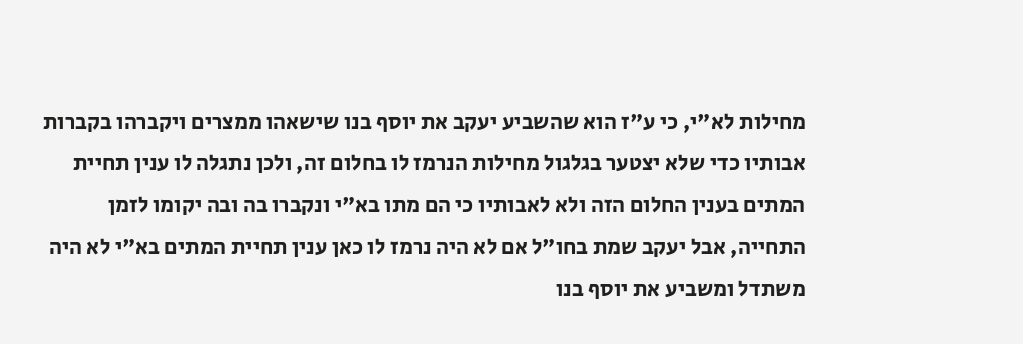מחילות לא"י, כי ע"ז הוא שהשביע יעקב את יוסף בנו שישאהו ממצרים ויקברהו בקברות אבותיו כדי שלא יצטער בגלגול מחילות הנרמז לו בחלום זה, ולכן נתגלה לו ענין תחיית המתים בענין החלום הזה ולא לאבותיו כי הם מתו בא"י ונקברו בה ובה יקומו לזמן התחייה, אבל יעקב שמת בחו"ל אם לא היה נרמז לו כאן ענין תחיית המתים בא"י לא היה משתדל ומשביע את יוסף בנו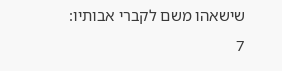שישאהו משם לקברי אבותיו:
7